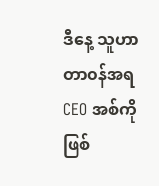ဒီနေ့ သူဟာ တာ၀န်အရ CEO အစ်ကို ဖြစ်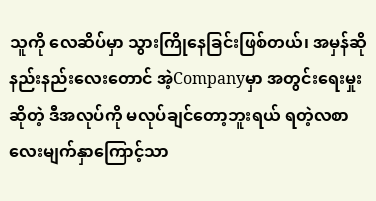သူကို လေဆိပ်မှာ သွားကြိုနေခြင်းဖြစ်တယ်၊ အမှန်ဆို နည်းနည်းလေးတောင် အဲ့Companyမှာ အတွင်းရေးမှုးဆိုတဲ့ ဒီအလုပ်ကို မလုပ်ချင်တော့ဘူးရယ် ရတဲ့လစာလေးမျက်နှာကြောင့်သာ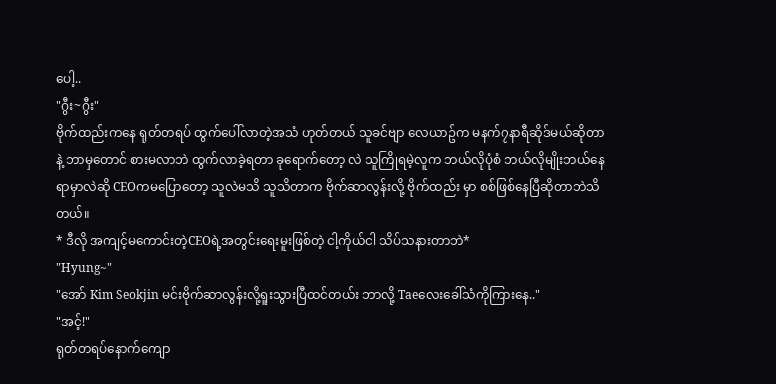ပေါ့..
"ဂွီး~ဂွီး"
ဗိုက်ထည်းကနေ ရုတ်တရပ် ထွက်ပေါ်လာတဲ့အသံ ဟုတ်တယ် သူခင်ဗျာ လေယာဥ်က မနက်၇နာရီဆိုဒ်မယ်ဆိုတာနဲ့ ဘာမှတောင် စားမလာဘဲ ထွက်လာခဲ့ရတာ ခုရောက်တော့ လဲ သူကြိုရမဲ့လူက ဘယ်လိုပုံစံ ဘယ်လိုမျိုးဘယ်နေရာမှာလဲဆို CEOကမပြောတော့ သူလဲမသိ သူသိတာက ဗိုက်ဆာလွန်းလို့ ဗိုက်ထည်း မှာ စစ်ဖြစ်နေပြီဆိုတာဘဲသိတယ်။
* ဒီလို အကျင့်မကောင်းတဲ့CEOရဲ့အတွင်းရေးမူးဖြစ်တဲ့ ငါ့ကိုယ်ငါ သိပ်သနားတာဘဲ*
"Hyung~"
"အော် Kim Seokjin မင်းဗိုက်ဆာလွန်းလို့ရူးသွားပြီထင်တယ်း ဘာလို့ Taeလေးခေါ်သံကိုကြားနေ.."
"အင့်!"
ရုတ်တရပ်နောက်ကျော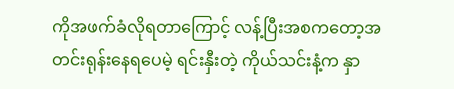ကိုအဖက်ခံလိုရတာကြောင့် လန့်ပြီးအစကတော့အတင်းရုန်းနေရပေမဲ့ ရင်းနှီးတဲ့ ကိုယ်သင်းနံ့က နှာ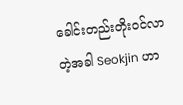ခေါင်းတည်းတိုး၀င်လာတဲ့အခါ Seokjin ဟာ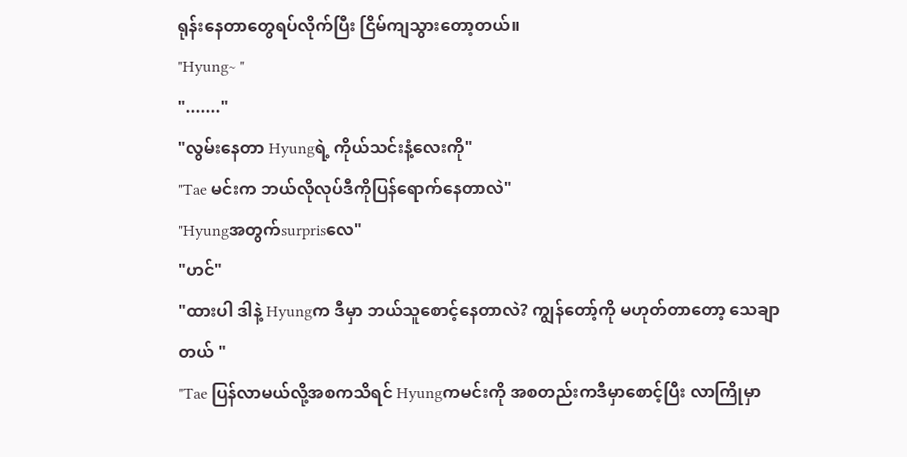ရုန်းနေတာတွေရပ်လိုက်ပြီး ငြိမ်ကျသွားတော့တယ်။
"Hyung~ "
"......."
"လွမ်းနေတာ Hyungရဲ့ ကိုယ်သင်းနံ့လေးကို"
"Tae မင်းက ဘယ်လိုလုပ်ဒီကိုပြန်ရောက်နေတာလဲ"
"Hyungအတွက်surprisလေ"
"ဟင်"
"ထားပါ ဒါနဲ့ Hyungက ဒီမှာ ဘယ်သူစောင့်နေတာလဲ? ကျွန်တော့်ကို မဟုတ်တာတော့ သေချာတယ် "
"Tae ပြန်လာမယ်လို့အစကသိရင် Hyungကမင်းကို အစတည်းကဒီမှာစောင့်ပြီး လာကြိုမှာ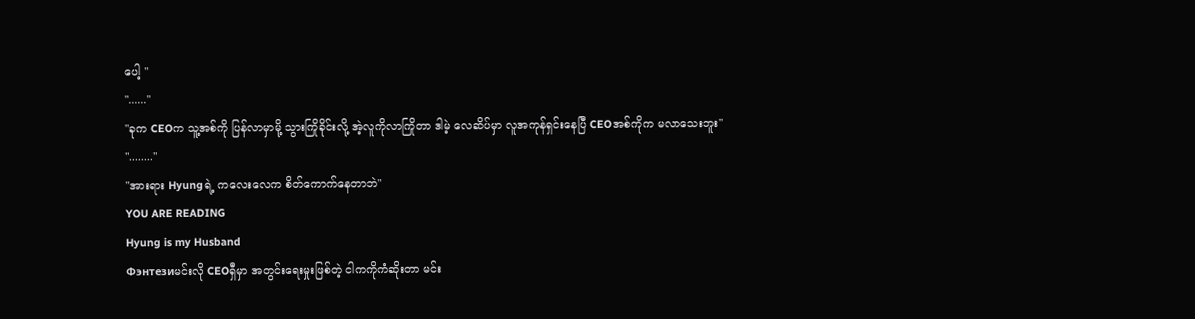ပေါ့ "
"......"
"ခုက CEOက သူ့အစ်ကို ပြန်လာမှာမို့ သွားကြိုခိုင်းလို့ အဲ့လူကိုလာကြိုတာ ဒါမဲ့ လေဆိပ်မှာ လူအကုန်ရှင်းနေပြီ CEOအစ်ကိုက မလာသေးဘူး"
"........"
"အားရား Hyungရဲ့ ကလေးလေက စိတ်ကောက်နေတာဘဲ"
YOU ARE READING
Hyung is my Husband
Фэнтезиမင်းလို CEOရှီမှာ အတွင်းရေးမှုးဖြစ်တဲ့ ငါကကိုကံဆိုးတာ မင်း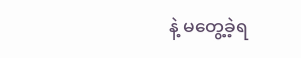နဲ့ မတွေ့ခဲ့ရ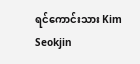ရင်ကောင်းသား Kim Seokjin